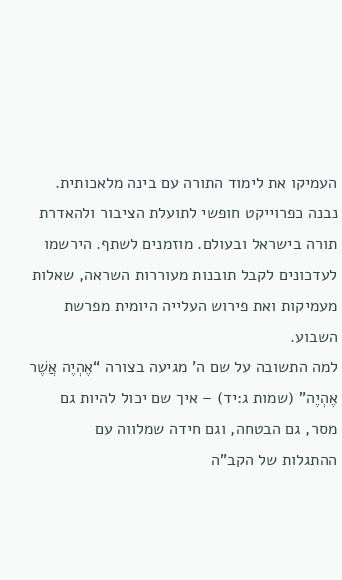העמיקו את לימוד התורה עם בינה מלאכותית. נבנה כפרוייקט חופשי לתועלת הציבור ולהאדרת תורה בישראל ובעולם. מוזמנים לשתף. הירשמו לעדכונים לקבל תובנות מעוררות השראה, שאלות מעמיקות ואת פירוש העלייה היומית מפרשת השבוע.
למה התשובה על שם ה’ מגיעה בצורה “אֶהְיֶה אֲשֶׁר אֶהְיֶה” (שמות ג:יד) – איך שם יכול להיות גם מסר, גם הבטחה, וגם חידה שמלווה עם
ההתגלות של הקב"ה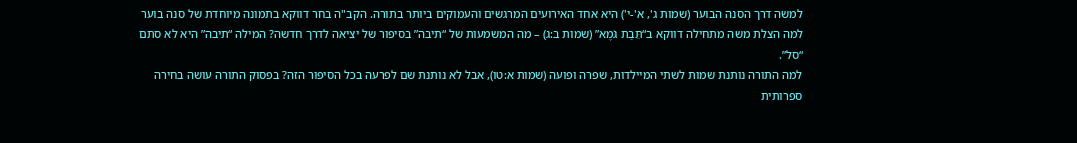למשה דרך הסנה הבוער (שמות ג', א'-י') היא אחד האירועים המרגשים והעמוקים ביותר בתורה. הקב"ה בחר דווקא בתמונה מיוחדת של סנה בוער
למה הצלת משה מתחילה דווקא ב“תֵּבַת גֹּמֶא” (שמות ב:ג) – מה המשמעות של “תיבה” בסיפור של יציאה לדרך חדשה? המילה “תיבה” היא לא סתם “סל”.
למה התורה נותנת שמות לשתי המיילדות, שפרה ופועה (שמות א:טו), אבל לא נותנת שם לפרעה בכל הסיפור הזה? בפסוק התורה עושה בחירה ספרותית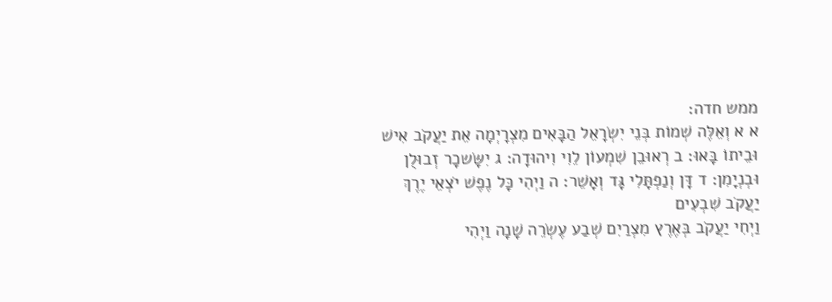ממש חדה:
א א וְאֵלֶּה שְׁמוֹת בְּנֵי יִשְׂרָאֵל הַבָּאִים מִצְרָיְמָה אֵת יַעֲקֹב אִישׁ וּבֵיתוֹ בָּאוּ׃ ב רְאוּבֵן שִׁמְעוֹן לֵוִי וִיהוּדָה׃ ג יִשָּׂשכָר זְבוּלֻן וּבְנְיָמִן׃ ד דָּן וְנַפְתָּלִי גָּד וְאָשֵׁר׃ ה וַיְהִי כָּל נֶפֶשׁ יֹצְאֵי יֶרֶךְ יַעֲקֹב שִׁבְעִים
וַיְחִי יַעֲקֹב בְּאֶרֶץ מִצְרַיִם שְׁבַע עֶשְׂרֵה שָׁנָה וַיְהִי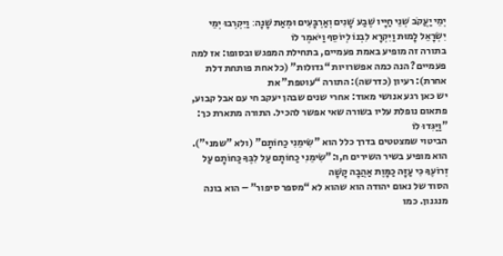יְמֵי יַעֲקֹב שְׁנֵי חַיָּיו שֶׁבַע שָׁנִים וְאַרְבָּעִים וּמְאַת שָׁנָה׃ וַיִּקְרְבוּ יְמֵי יִשְׂרָאֵל לָמוּת וַיִּקְרָא לִבְנוֹ לְיוֹסֵף וַיֹּאמֶר לוֹ
בתורה זה מופיע באמת פעמיים, בתחילת המפגש ובסופו: אז למה פעמיים? הנה כמה אפשרויות “גדולות” (כל אחת פותחת דלת אחרת): רעיון (כדרשה): התורה “עוטפת” את
יש כאן רגע אנושי מאוד: אחרי שנים שבהן יעקב חי עם אבל קבוע, פתאום נופלת עליו בשורה שאי אפשר להכיל. התורה מתארת כך: "וַיַּגִּדוּ לוֹ
הביטוי שמצטטים בדרך כלל הוא "שִׂימֵנִי כַחוֹתָם" (ולא "שמני"). הוא מופיע בשיר השירים ח,ו:"שִׂימֵנִי כַחוֹתָם עַל לִבֶּךָ כַּחוֹתָם עַל זְרוֹעֶךָ כִּי עַזָּה כַמָּוֶת אַהֲבָה קָשָׁה
הסוד של נאום יהודה הוא שהוא לא “מספר סיפור” – הוא בונה מנגנון. כמו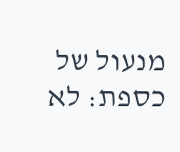מנעול של כספת: לא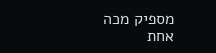מספיק מכה אחת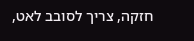חזקה, צריך לסובב לאט,